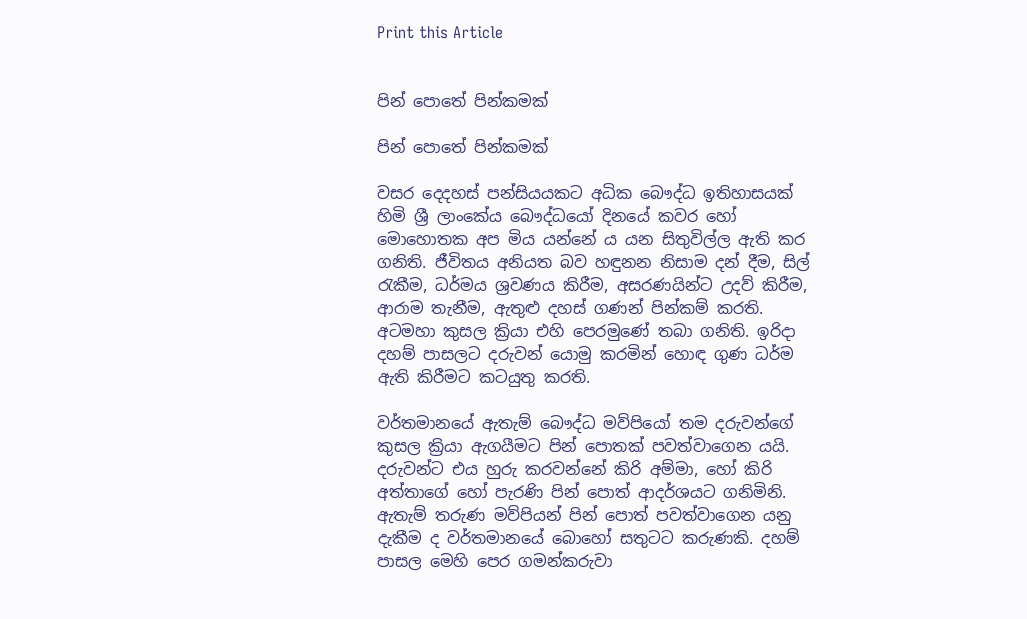Print this Article


පින් පොතේ පින්කමක්

පින් පොතේ පින්කමක්

වසර දෙදහස් පන්සියයකට අධික බෞද්ධ ඉතිහාසයක් හිමි ශ්‍රී ලාංකේය බෞද්ධයෝ දිනයේ කවර හෝ මොහොතක අප මිය යන්නේ ය යන සිතුවිල්ල ඇති කර ගනිති. ජීවිතය අනියත බව හඳුනන නිසාම දන් දීම, සිල් රැකීම, ධර්මය ශ්‍රවණය කිරීම, අසරණයින්ට උදව් කිරීම, ආරාම තැනීම, ඇතුළු දහස් ගණන් පින්කම් කරති. අටමහා කුසල ක්‍රියා එහි පෙරමුණේ තබා ගනිති. ඉරිදා දහම් පාසලට දරුවන් යොමු කරමින් හොඳ ගුණ ධර්ම ඇති කිරීමට කටයුතු කරති.

වර්තමානයේ ඇතැම් බෞද්ධ මව්පියෝ තම දරුවන්ගේ කුසල ක්‍රියා ඇගයීමට පින් පොතක් පවත්වාගෙන යයි. දරුවන්ට එය හුරු කරවන්නේ කිරි අම්මා, හෝ කිරි අත්තාගේ හෝ පැරණි පින් පොත් ආදර්ශයට ගනිමිනි. ඇතැම් තරුණ මව්පියන් පින් පොත් පවත්වාගෙන යනු දැකීම ද වර්තමානයේ බොහෝ සතුටට කරුණකි. දහම් පාසල මෙහි පෙර ගමන්කරුවා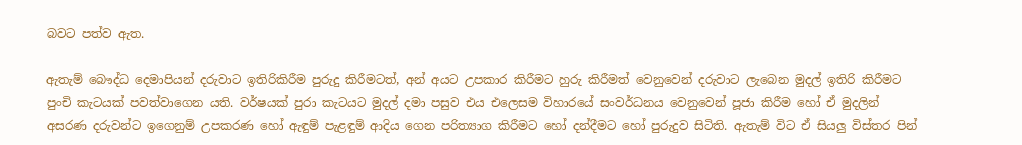බවට පත්ව ඇත.

ඇතැම් බෞද්ධ දෙමාපියන් දරුවාට ඉතිරිකිරීම පුරුදු කිරීමටත්, අන් අයට උපකාර කිරීමට හුරු කිරීමත් වෙනුවෙන් දරුවාට ලැබෙන මුදල් ඉතිරි කිරීමට පුංචි කැටයක් පවත්වාගෙන යති. වර්ෂයක් පුරා කැටයට මුදල් දමා පසුව එය එලෙසම විහාරයේ සංවර්ධනය වෙනුවෙන් පූජා කිරීම හෝ ඒ මුදලින් අසරණ දරුවන්ට ඉගෙනුම් උපකරණ හෝ ඇඳුම් පැළඳුම් ආදිය ගෙන පරිත්‍යාග කිරීමට හෝ දන්දීමට හෝ පුරුදුව සිටිති. ඇතැම් විට ඒ සියලු විස්තර පින්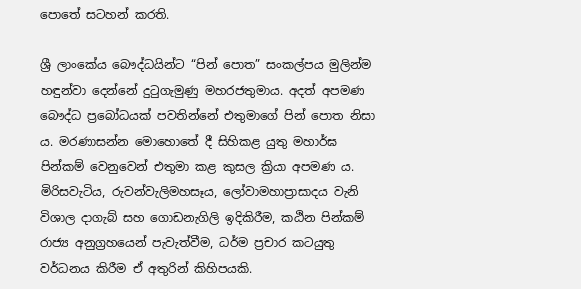පොතේ සටහන් කරති.

ශ්‍රී ලාංකේය බෞද්ධයින්ට “පින් පොත” සංකල්පය මුලින්ම හඳුන්වා දෙන්නේ දුටුගැමුණු මහරජතුමාය. අදත් අපමණ බෞද්ධ ප්‍රබෝධයක් පවතින්නේ එතුමාගේ පින් පොත නිසා ය. මරණාසන්න මොහොතේ දී සිහිකළ යුතු මහාර්ඝ පින්කම් වෙනුවෙන් එතුමා කළ කුසල ක්‍රියා අපමණ ය. මිරිසවැටිය, රුවන්වැලිමහසෑය, ලෝවාමහාප්‍රාසාදය වැනි විශාල දාගැබ් සහ ගොඩනැගිලි ඉදිකිරීම, කඨින පින්කම් රාජ්‍ය අනුග්‍රහයෙන් පැවැත්වීම, ධර්ම ප්‍රචාර කටයුතු වර්ධනය කිරීම ඒ අතුරින් කිහිපයකි.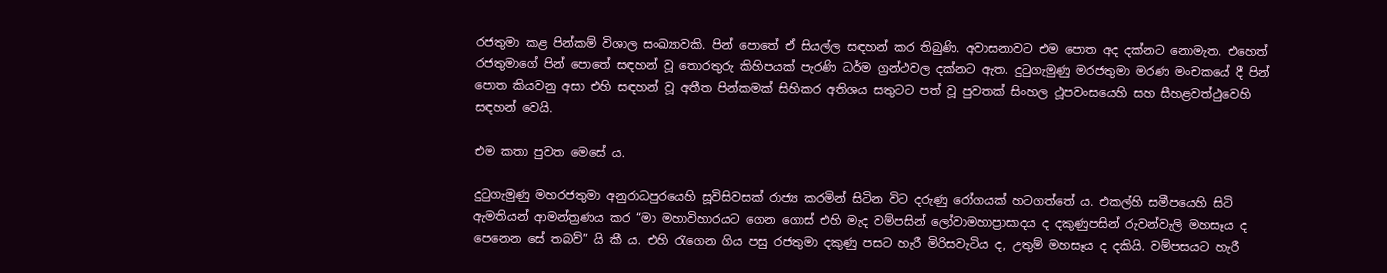රජතුමා කළ පින්කම් විශාල සංඛ්‍යාවකි. පින් පොතේ ඒ සියල්ල සඳහන් කර තිබුණි. අවාසනාවට එම පොත අද දක්නට නොමැත. එහෙත් රජතුමාගේ පින් පොතේ සඳහන් වූ තොරතුරු කිහිපයක් පැරණි ධර්ම ග්‍රන්ථවල දක්නට ඇත. දුටුගැමුණු මරජතුමා මරණ මංචකයේ දී පින් පොත කියවනු අසා එහි සඳහන් වූ අතීත පින්කමක් සිහිකර අතිශය සතුටට පත් වූ පුවතක් සිංහල ථූපවංසයෙහි සහ සීහළවත්ථුවෙහි සඳහන් වෙයි.

එම කතා පුවත මෙසේ ය.

දුටුගැමුණු මහරජතුමා අනුරාධපුරයෙහි සූවිසිවසක් රාජ්‍ය කරමින් සිටින විට දරුණු රෝගයක් හටගත්තේ ය. එකල්හි සමීපයෙහි සිටි ඇමතියන් ආමන්ත්‍රණය කර “මා මහාවිහාරයට ගෙන ගොස් එහි මැද වම්පසින් ලෝවාමහාප්‍රාසාදය ද දකුණුපසින් රුවන්වැලි මහසෑය ද පෙනෙන සේ තබව්” යි කී ය. එහි රැගෙන ගිය පසු රජතුමා දකුණු පසට හැරී මිරිසවැටිය ද, උතුම් මහසෑය ද දකියි. වම්පසයට හැරී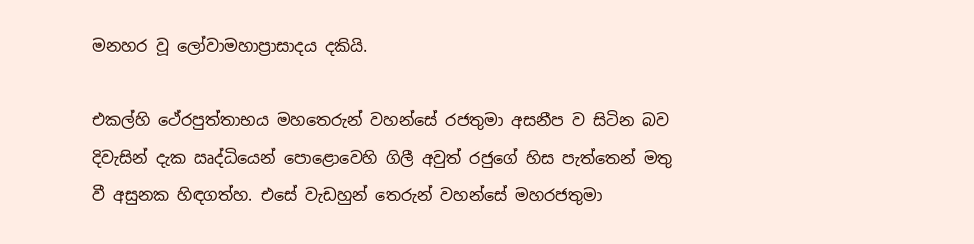මනහර වූ ලෝවාමහාප්‍රාසාදය දකියි.

එකල්හි ථේරපුත්තාභය මහතෙරුන් වහන්සේ රජතුමා අසනීප ව සිටින බව දිවැසින් දැක ඍද්ධියෙන් පොළොවෙහි ගිලී අවුත් රජුගේ හිස පැත්තෙන් මතු වී අසුනක හිඳගත්හ. එසේ වැඩහුන් තෙරුන් වහන්සේ මහරජතුමා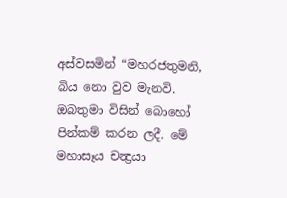අස්වසමින් “මහරජතුමනි, බිය නො වුව මැනවි. ඔබතුමා විසින් බොහෝ පින්කම් කරන ලදී. මේ මහාසෑය චන්‍ද්‍රයා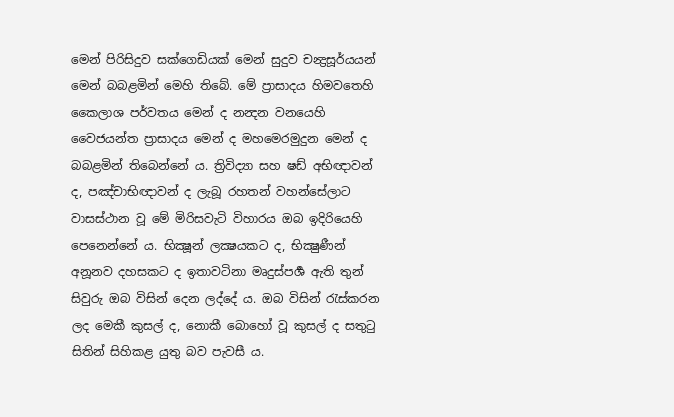මෙන් පිරිසිදුව සක්ගෙඩියක් මෙන් සුදුව චන්‍ද්‍රසූර්යයන් මෙන් බබළමින් මෙහි තිබේ. මේ ප්‍රාසාදය හිමවතෙහි කෛලාශ පර්වතය මෙන් ද නන්‍දන වනයෙහි වෛජයන්ත ප්‍රාසාදය මෙන් ද මහමෙරමුදුන මෙන් ද බබළමින් තිබෙන්නේ ය. ත්‍රිවිද්‍යා සහ ෂඩ් අභිඥාවන් ද, පඤ්චාභිඥාවන් ද ලැබූ රහතන් වහන්සේලාට වාසස්ථාන වූ මේ මිරිසවැටි විහාරය ඔබ ඉදිරියෙහි පෙනෙන්නේ ය. භික්‍ෂූන් ලක්‍ෂයකට ද, භික්‍ෂුණීන් අනූනව දහසකට ද ඉතාවටිනා මෘදුස්පර්‍ශ ඇති තුන් සිවුරු ඔබ විසින් දෙන ලද්දේ ය. ඔබ විසින් රැස්කරන ලද මෙකී කුසල් ද, නොකී බොහෝ වූ කුසල් ද සතුටු සිතින් සිහිකළ යුතු බව පැවසී ය.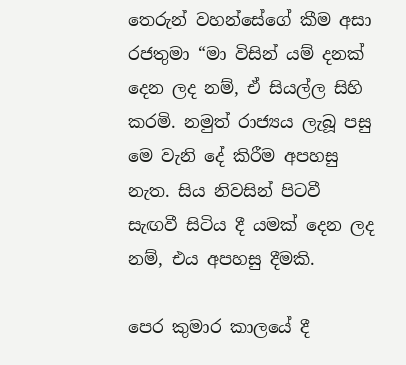තෙරුන් වහන්සේගේ කීම අසා රජතුමා “මා විසින් යම් දනක් දෙන ලද නම්, ඒ සියල්ල සිහි කරමි. නමුත් රාජ්‍යය ලැබූ පසු මෙ වැනි දේ කිරීම අපහසු නැත. සිය නිවසින් පිටවී සැඟවී සිටිය දී යමක් දෙන ලද නම්, එය අපහසු දීමකි.

පෙර කුමාර කාලයේ දී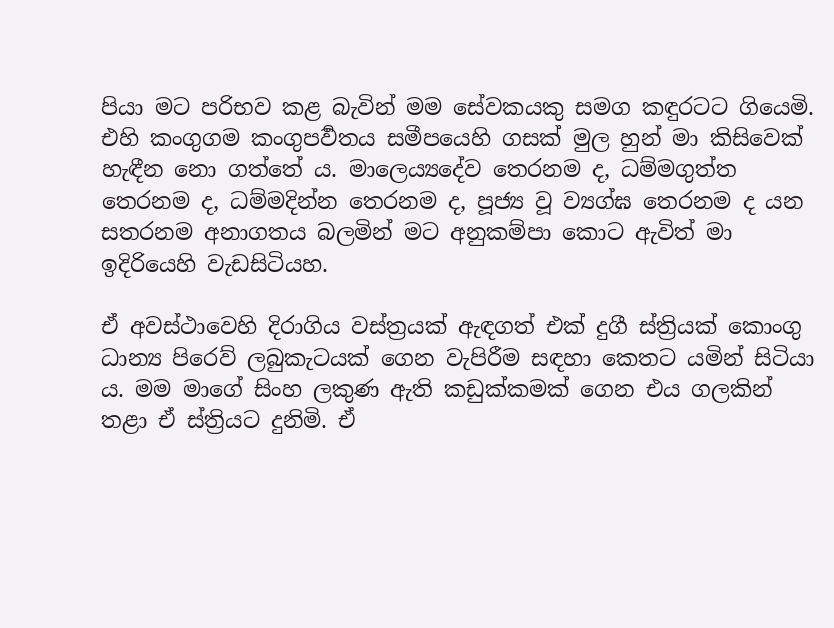පියා මට පරිභව කළ බැවින් මම සේවකයකු සමග කඳුරටට ගියෙමි. එහි කංගුගම කංගුපර්‍වතය සමීපයෙහි ගසක් මුල හුන් මා කිසිවෙක් හැඳීන නො ගත්තේ ය. මාලෙය්‍යදේව තෙරනම ද, ධම්මගුත්ත තෙරනම ද, ධම්මදින්න තෙරනම ද, පූජ්‍ය වූ ව්‍යග්ඝ තෙරනම ද යන සතරනම අනාගතය බලමින් මට අනුකම්පා කොට ඇවිත් මා ඉදිරියෙහි වැඩසිටියහ.

ඒ අවස්ථාවෙහි දිරාගිය වස්ත්‍රයක් ඇඳගත් එක් දුගී ස්ත්‍රියක් කොංගු ධාන්‍ය පිරෙව් ලබුකැටයක් ගෙන වැපිරීම සඳහා කෙතට යමින් සිටියා ය. මම මාගේ සිංහ ලකුණ ඇති කඩුක්කමක් ගෙන එය ගලකින් තළා ඒ ස්ත්‍රියට දුනිමි. ඒ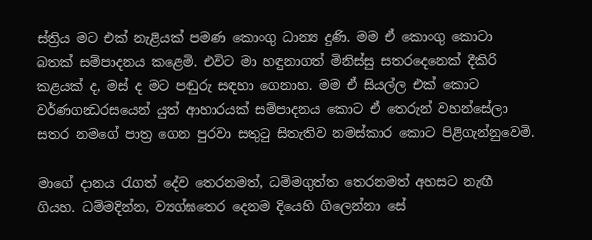ස්ත්‍රිය මට එක් නැළියක් පමණ කොංගු ධාන්‍ය දුණි. මම ඒ කොංගු කොටා බතක් සම්පාදනය කළෙමි. එවිට මා හඳුනාගත් මිනිස්සු සතරදෙනෙක් දීකිරි කළයක් ද, මස් ද මට පඬුරු සඳහා ගෙනාහ. මම ඒ සියල්ල එක් කොට වර්ණගන්‍ධරසයෙන් යුත් ආහාරයක් සම්පාදනය කොට ඒ තෙරුන් වහන්සේලා සතර නමගේ පාත්‍ර ගෙන පුරවා සතුටු සිතැතිව නමස්කාර කොට පිළිගැන්නුවෙමි.

මාගේ දානය රැගත් දේව තෙරනමත්, ධම්මගුත්ත තෙරනමත් අහසට නැඟී ගියහ. ධම්මදින්න, ව්‍යග්ඝතෙර දෙනම දියෙහි ගිලෙන්නා සේ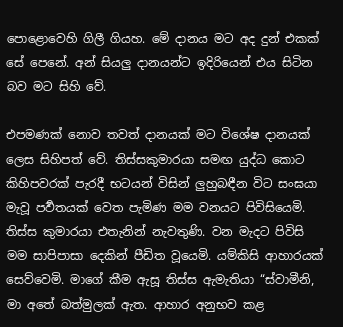පොළොවෙහි ගිලී ගියහ. මේ දානය මට අද දුන් එකක් සේ පෙනේ. අන් සියලු දානයන්ට ඉදිරියෙන් එය සිටින බව මට සිහි වේ.

එපමණක් නොව තවත් දානයක් මට විශේෂ දානයක් ලෙස සිහිපත් වේ. තිස්සකුමාරයා සමඟ යුද්ධ කොට කිහිපවරක් පැරදී භටයන් විසින් ලුහුබඳීන විට සංඝයා මැවූ පර්‍වතයක් වෙත පැමිණ මම වනයට පිවිසියෙමි. තිස්ස කුමාරයා එතැනින් නැවතුණි. වන මැදට පිවිසි මම සාපිපාසා දෙකින් පීඩිත වූයෙමි. යම්කිසි ආහාරයක් සෙව්වෙමි. මාගේ කීම ඇසූ තිස්ස ඇමැතියා “ස්වාමීනි, මා අතේ බත්මුලක් ඇත. ආහාර අනුභව කළ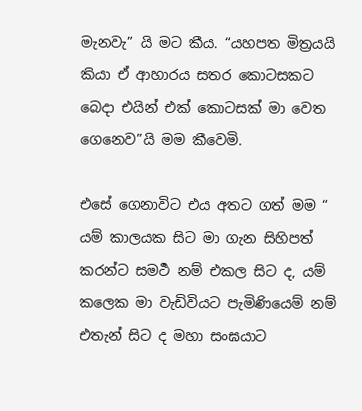මැනවැ” යි මට කීය. “යහපත මිත්‍රයයි කියා ඒ ආහාරය සතර කොටසකට බෙදා එයින් එක් කොටසක් මා වෙත ගෙනෙව”යි මම කීවෙමි.

එසේ ගෙනාවිට එය අතට ගත් මම “ යම් කාලයක සිට මා ගැන සිහිපත් කරන්ට සමර්‍ථ නම් එකල සිට ද, යම් කලෙක මා වැඩිවියට පැමිණියෙම් නම් එතැන් සිට ද මහා සංඝයාට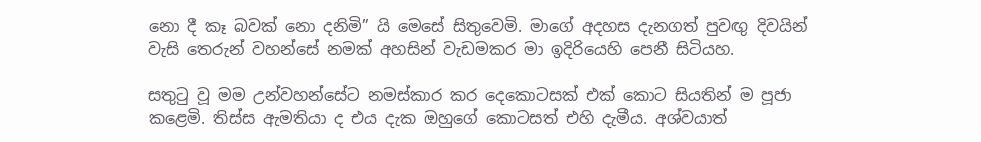නො දී කෑ බවක් නො දනිමි” යි මෙසේ සිතුවෙමි. මාගේ අදහස දැනගත් පුවඟු දිවයින් වැසි තෙරුන් වහන්සේ නමක් අහසින් වැඩමකර මා ඉදිරියෙහි පෙනී සිටියහ.

සතුටු වූ මම උන්වහන්සේට නමස්කාර කර දෙකොටසක් එක් කොට සියතින් ම පූජා කළෙමි. තිස්ස ඇමතියා ද එය දැක ඔහුගේ කොටසත් එහි දැමීය. අශ්වයාත්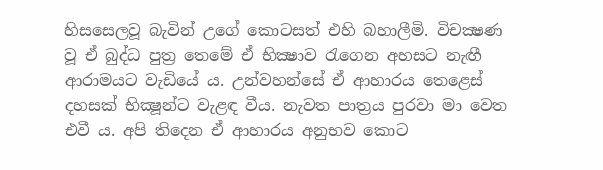හිසසෙලවූ බැවින් උගේ කොටසත් එහි බහාලීමි. විචක්‍ෂණ වූ ඒ බුද්ධ පුත්‍ර තෙමේ ඒ භික්‍ෂාව රැගෙන අහසට නැඟී ආරාමයට වැඩියේ ය. උන්වහන්සේ ඒ ආහාරය තෙළෙස් දහසක් භික්‍ෂූන්ට වැළඳ වීය. නැවත පාත්‍රය පුරවා මා වෙත එවී ය. අපි තිදෙන ඒ ආහාරය අනුභව කොට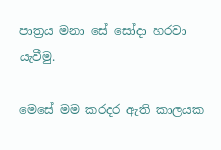පාත්‍රය මනා සේ සෝදා හරවා යැවීමු.

මෙසේ මම කරදර ඇති කාලයක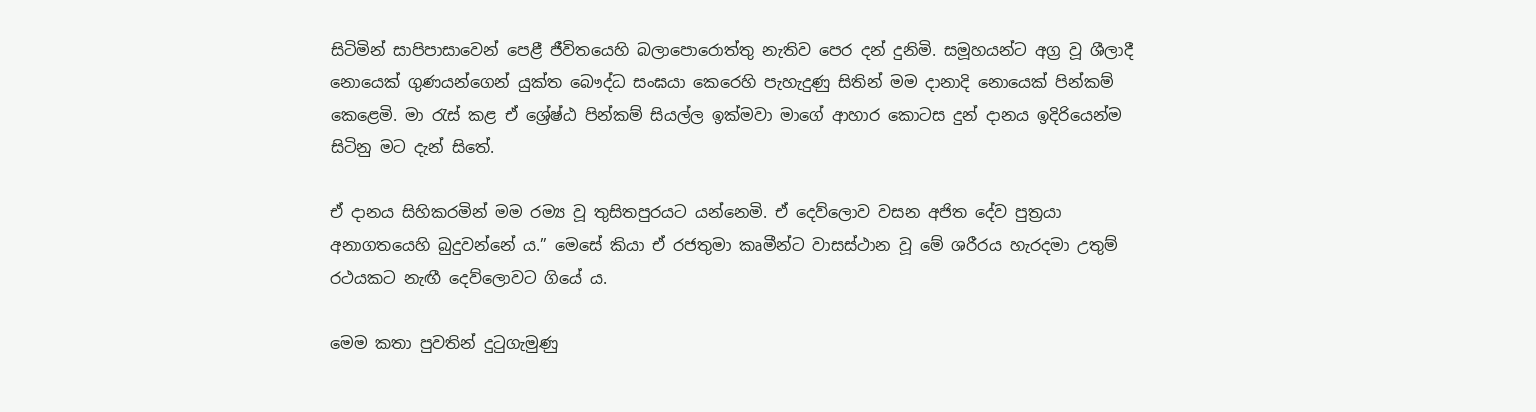සිටිමින් සාපිපාසාවෙන් පෙළී ජීවිතයෙහි බලාපොරොත්තු නැතිව පෙර දන් දුනිමි. සමූහයන්ට අග්‍ර වූ ශීලාදී නොයෙක් ගුණයන්ගෙන් යුක්ත බෞද්ධ සංඝයා කෙරෙහි පැහැදුණු සිතින් මම දානාදි නොයෙක් පින්කම් කෙළෙමි. මා රැස් කළ ඒ ශ්‍රේෂ්ඨ පින්කම් සියල්ල ඉක්මවා මාගේ ආහාර කොටස දුන් දානය ඉදිරියෙන්ම සිටිනු මට දැන් සිතේ.

ඒ දානය සිහිකරමින් මම රම්‍ය වූ තුසිතපුරයට යන්නෙමි. ඒ දෙව්ලොව වසන අජිත දේව පුත්‍රයා අනාගතයෙහි බුදුවන්නේ ය.” මෙසේ කියා ඒ රජතුමා කෘමීන්ට වාසස්ථාන වූ මේ ශරීරය හැරදමා උතුම් රථයකට නැඟී දෙව්ලොවට ගියේ ය.

මෙම කතා පුවතින් දුටුගැමුණු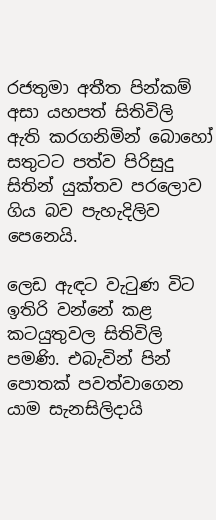රජතුමා අතීත පින්කම් අසා යහපත් සිතිවිලි ඇති කරගනිමින් බොහෝ සතුටට පත්ව පිරිසුදු සිතින් යුක්තව පරලොව ගිය බව පැහැදිලිව පෙනෙයි.

ලෙඩ ඇඳට වැටුණ විට ඉතිරි වන්නේ කළ කටයුතුවල සිතිවිලි පමණි. එබැවින් පින් පොතක් පවත්වාගෙන යාම සැනසිලිදායි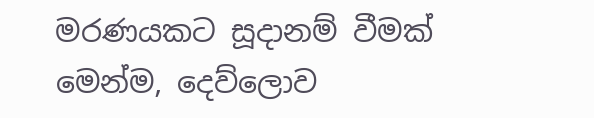මරණයකට සූදානම් වීමක් මෙන්ම, දෙව්ලොව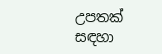උපතක් සඳහා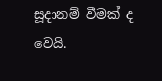සූදානම් වීමක් ද වෙයි.